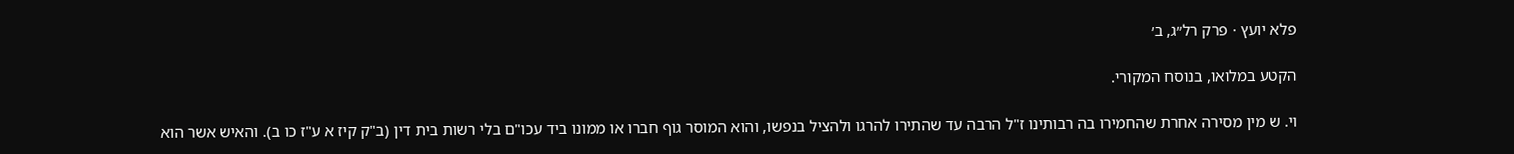פלא יועץ · פרק רל״ג, ב׳

הקטע במלואו, בנוסח המקורי.

וי. ש מין מסירה אחרת שהחמירו בה רבותינו ז"ל הרבה עד שהתירו להרגו ולהציל בנפשו, והוא המוסר גוף חברו או ממונו ביד עכו"ם בלי רשות בית דין (ב"ק קיז א ע"ז כו ב). והאיש אשר הוא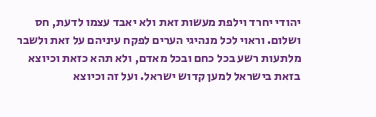יהודי יחרד וילפת מעשות זאת ולא יאבד עצמו לדעת, חס ושלום. וראוי לכל מנהיגי הערים לפקח עיניהם על זאת ולשבר מלתעות רשע בכל כחם ובכל מאדם, ולא תהא כזאת וכיוצא בזאת בישראל למען קדוש ישראל. ועל זה וכיוצא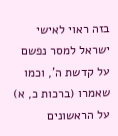בזה ראוי לאישי ישראל למסר נפשם על קדשת ה', וכמו שאמרו (ברכות כ, א) על הראשונים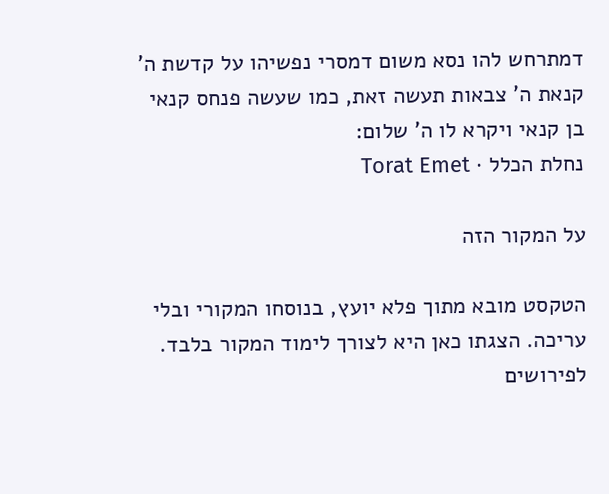דמתרחש להו נסא משום דמסרי נפשיהו על קדשת ה' קנאת ה' צבאות תעשה זאת, כמו שעשה פנחס קנאי בן קנאי ויקרא לו ה' שלום:
נחלת הכלל · Torat Emet

על המקור הזה

הטקסט מובא מתוך פלא יועץ, בנוסחו המקורי ובלי עריכה. הצגתו כאן היא לצורך לימוד המקור בלבד. לפירושים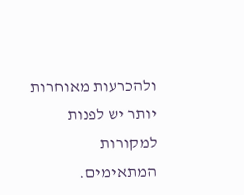ולהכרעות מאוחרות יותר יש לפנות למקורות המתאימים.